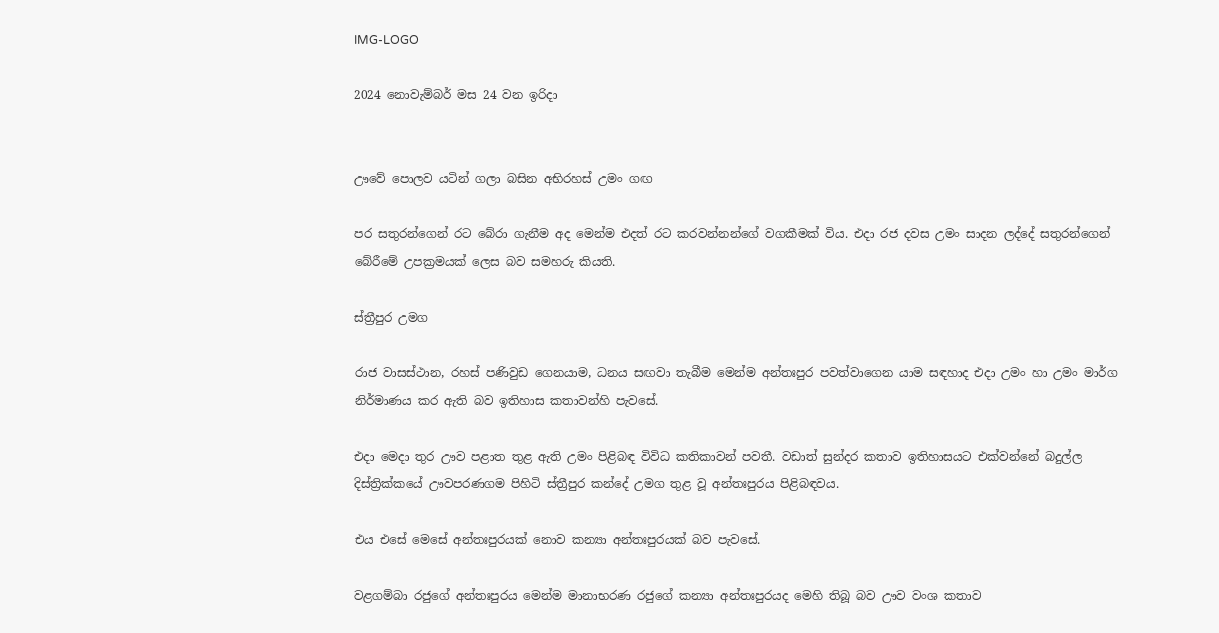IMG-LOGO

2024 නොවැම්බර් මස 24 වන ඉරිදා


ඌවේ පොලව යටින් ගලා බසින අභිරහස් උමං ගඟ

පර සතුරන්ගෙන් රට බේරා ගැනීම අද මෙන්ම එදත් රට කරවන්නන්ගේ වගකීමක් විය. එදා රජ දවස උමං සාදන ලද්දේ සතුරන්ගෙන් බේරීමේ උපක්‍රමයක් ලෙස බව සමහරු කියති.

ස්ත්‍රීපුර උමග

රාජ වාසස්ථාන, රහස් පණිවුඩ ගෙනයාම, ධනය සඟවා තැබීම මෙන්ම අන්තඃපුර පවත්වාගෙන යාම සඳහාද එදා උමං හා උමං මාර්ග නිර්මාණය කර ඇති බව ඉතිහාස කතාවන්හි පැවසේ.

එදා මෙදා තුර ඌව පළාත තුළ ඇති උමං පිළිබඳ විවිධ කතිකාවන් පවතී. වඩාත් සුන්දර කතාව ඉතිහාසයට එක්වන්නේ බදුල්ල දිස්ත්‍රික්කයේ ඌවපරණගම පිහිටි ස්ත්‍රීපුර කන්දේ උමග තුළ වූ අන්තඃපුරය පිළිබඳවය.

එය එසේ මෙසේ අන්තඃපුරයක් නොව කන්‍යා අන්තඃපුරයක් බව පැවසේ.

වළගම්බා රජුගේ අන්තඃපුරය මෙන්ම මානාභරණ රජුගේ කන්‍යා අන්තඃපුරයද මෙහි තිබූ බව ඌව වංශ කතාව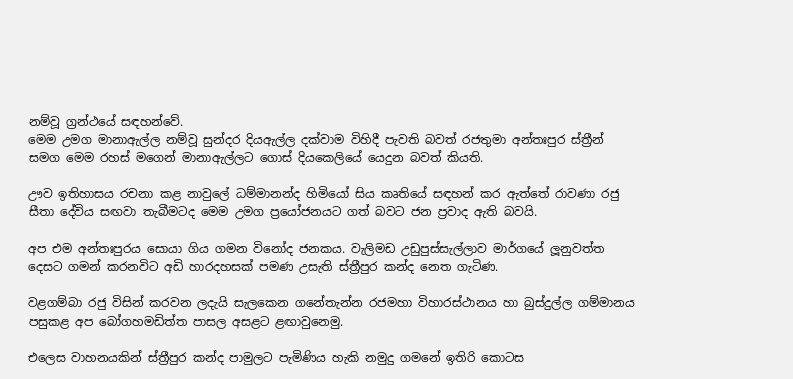නම්වූ ග්‍රන්ථයේ සඳහන්වේ.
මෙම උමග මානාඇල්ල නම්වූ සුන්දර දියඇල්ල දක්වාම විහිදී පැවති බවත් රජතුමා අන්තඃපුර ස්ත්‍රීන් සමග මෙම රහස් මගෙන් මානාඇල්ලට ගොස් දියකෙලියේ යෙදුන බවත් කියති.

ඌව ඉතිහාසය රචනා කළ නාවුලේ ධම්මානන්ද හිමියෝ සිය කෘතියේ සඳහන් කර ඇත්තේ රාවණා රජු සීතා දේවිය සඟවා තැබීමටද මෙම උමග ප්‍රයෝජනයට ගත් බවට ජන ප්‍රවාද ඇති බවයි.

අප එම අන්තඃපුරය සොයා ගිය ගමන විනෝද ජනකය. වැලිමඩ උඩුපුස්සැල්ලාව මාර්ගයේ ලූනුවත්ත දෙසට ගමන් කරනවිට අඩි හාරදහසක් පමණ උසැති ස්ත්‍රීපුර කන්ද නෙත ගැටිණ.

වළගම්බා රජු විසින් කරවන ලදැයි සැලකෙන ගනේතැන්න රජමහා විහාරස්ථානය හා බුස්දුල්ල ගම්මානය පසුකළ අප බෝගහමඩිත්ත පාසල අසළට ළඟාවුනෙමු.

එලෙස වාහනයකින් ස්ත්‍රීපුර කන්ද පාමුලට පැමිණිය හැකි නමුදු ගමනේ ඉතිරි කොටස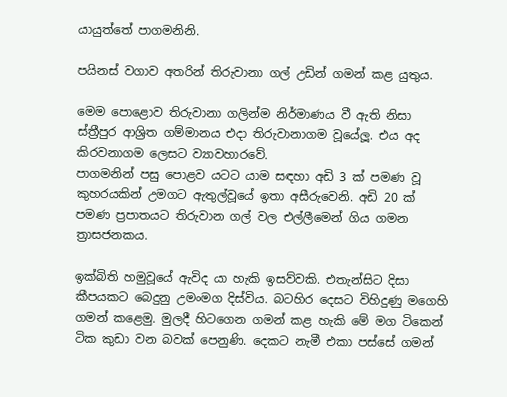යායුත්තේ පාගමනිනි.

පයිනස් වගාව අතරින් තිරුවානා ගල් උඩින් ගමන් කළ යුතුය.

මෙම පොළොව තිරුවානා ගලින්ම නිර්මාණය වී ඇති නිසා ස්ත්‍රීපුර ආශ්‍රිත ගම්මානය එදා තිරුවානාගම වූයේලූ. එය අද කිරවනාගම ලෙසට ව්‍යාවහාරවේ.
පාගමනින් පසු පොළව යටට යාම සඳහා අඩි 3 ක් පමණ වූ කුහරයකින් උමගට ඇතුල්වූයේ ඉතා අසීරුවෙනි. අඩි 20 ක් පමණ ප්‍රපාතයට තිරුවාන ගල් වල එල්ලීමෙන් ගිය ගමන ත්‍රාසජනකය.

ඉක්බිති හමුවූයේ ඇවිද යා හැකි ඉසව්වකි. එතැන්සිට දිසා කීපයකට බෙදුනු උමංමග දිස්විය. බටහිර දෙසට විහිදුණු මගෙහි ගමන් කළෙමු. මුලදී හිටගෙන ගමන් කළ හැකි මේ මග ටිකෙන් ටික කුඩා වන බවක් පෙනුණි. දෙකට නැමී එකා පස්සේ ගමන්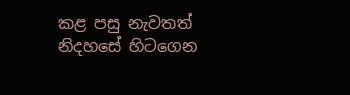කළ පසු නැවතත් නිදහසේ හිටගෙන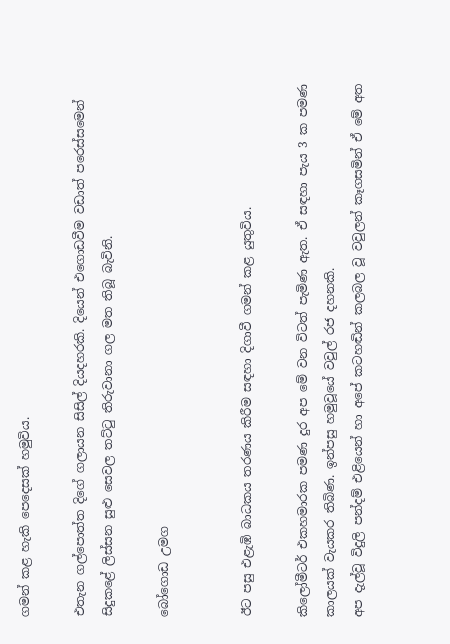ගමන් කළ හැකි පෙදෙසක් හමුවිය.

එතැන ගල්පොත්ත දිගේ ගලායන සිසිල් දියදහරකි. දියෙන් එගොඩවීම වඩාත් පරෙස්සමෙන් සිදුකළේ ලිස්සන සුළු සෙවල තට්ටු තිරුවානා ගල මත තිබූ බැවිනි.

බෝගොඩ උමග


ඊට පසු එළැඹි බාධකය තරණය කිරීම සඳහා දිගාවී ගමන් කළ යුතුවිය.

කිලෝමීටර් එකහමාරක පමණ දුර අප මේ වන විටත් පැමිණ ඇත. ඒ සඳහා පැය 3 ක පමණ කාලයක් වැයකර තිබිණ. ඉන්පසු හමුවූයේ වවුල් රජ දහනකි.
අප දැල්වූ විදුලි පන්දම් එළියෙන් හා අපේ කටහඬින් කලබල වූ වවුලන් කෑගසමින් ඒ මේ අත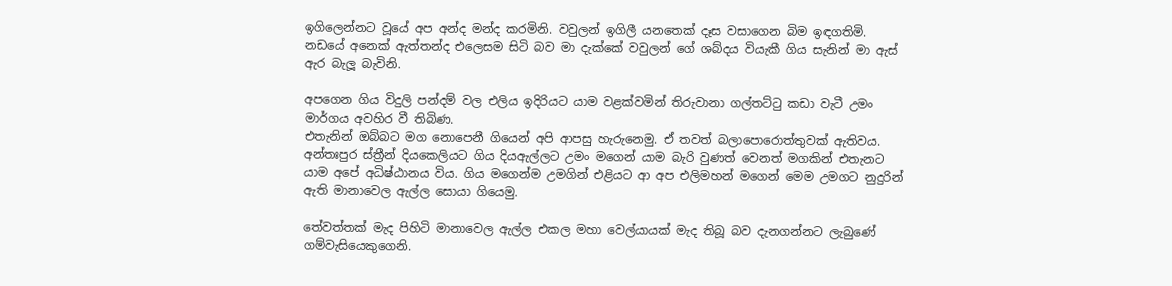ඉගිලෙන්නට වූයේ අප අන්ද මන්ද කරමිනි. වවුලන් ඉගිලී යනතෙක් දෑස වසාගෙන බිම ඉඳගතිමි. නඩයේ අනෙක් ඇත්තන්ද එලෙසම සිටි බව මා දැක්කේ වවුලන් ගේ ශබ්දය වියැකී ගිය සැනින් මා ඇස් ඇර බැලූ බැවිනි.

අපගෙන ගිය විදුලි පන්දම් වල එලිය ඉදිරියට යාම වළක්වමින් තිරුවානා ගල්තට්ටු කඩා වැටී උමං මාර්ගය අවහිර වී තිබිණ.
එතැනින් ඔබ්බට මග නොපෙනී ගියෙන් අපි ආපසු හැරුනෙමු. ඒ තවත් බලාපොරොත්තුවක් ඇතිවය. අන්තඃපුර ස්ත්‍රීන් දියකෙලියට ගිය දියඇල්ලට උමං මගෙන් යාම බැරි වුණත් වෙනත් මගකින් එතැනට යාම අපේ අධිෂ්ඨානය විය. ගිය මගෙන්ම උමගින් එළියට ආ අප එලිමහන් මගෙන් මෙම උමගට නුදුරින් ඇති මානාවෙල ඇල්ල සොයා ගියෙමු.

තේවත්තක් මැද පිහිටි මානාවෙල ඇල්ල එකල මහා වෙල්යායක් මැද තිබූ බව දැනගන්නට ලැබුණේ ගම්වැසියෙකුගෙනි.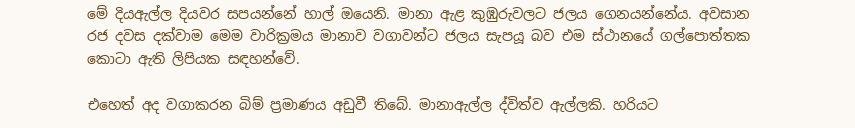මේ දියඇල්ල දියවර සපයන්නේ හාල් ඔයෙනි. මානා ඇළ කුඹුරුවලට ජලය ගෙනයන්නේය. අවසාන රජ දවස දක්වාම මෙම වාරික්‍රමය මානාව වගාවන්ට ජලය සැපයූ බව එම ස්ථානයේ ගල්පොත්තක කොටා ඇති ලිපියක සඳහන්වේ.

එහෙත් අද වගාකරන බිම් ප්‍රමාණය අඩුවී තිබේ. මානාඇල්ල ද්විත්ව ඇල්ලකි. හරියට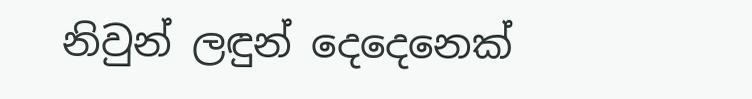නිවුන් ලඳුන් දෙදෙනෙක්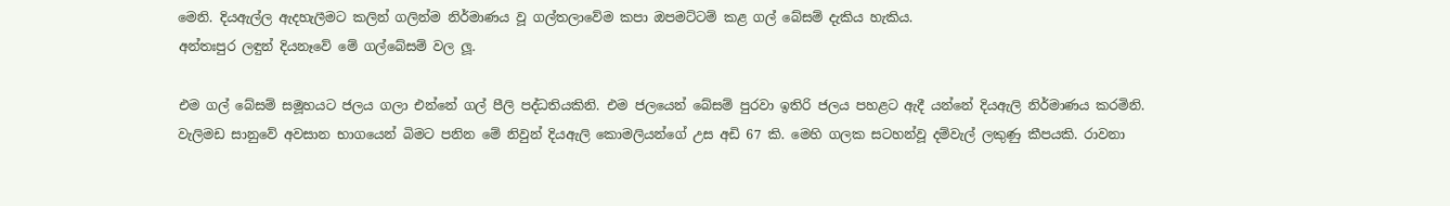මෙනි. දියඇල්ල ඇදහැලීමට කලින් ගලින්ම නිර්මාණය වූ ගල්තලාවේම කපා ඔපමට්ටම් කළ ගල් බේසම් දැකිය හැකිය.
අන්තඃපුර ලඳුන් දියනෑවේ මේ ගල්බේසම් වල ලූ.

එම ගල් බේසම් සමූහයට ජලය ගලා එන්නේ ගල් පීලි පද්ධතියකිනි. එම ජලයෙන් බේසම් පුරවා ඉතිරි ජලය පහළට ඇදී යන්නේ දියඇලි නිර්මාණය කරමිනි.
වැලිමඩ සානුවේ අවසාන භාගයෙන් බිමට පනින මේ නිවුන් දියඇලි කොමලියන්ගේ උස අඩි 67 කි. මෙහි ගලක සටහන්වූ දම්වැල් ලකුණු කීපයකි. රාවනා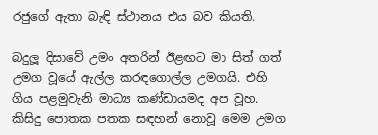රජුගේ ඇතා බැඳි ස්ථානය එය බව කියති.

බදුලූ දිසාවේ උමං අතරින් ඊළඟට මා සිත් ගත් උමග වූයේ ඇල්ල කරඳගොල්ල උමගයි. එහි ගිය පළමුවැනි මාධ්‍ය කණ්ඩායමද අප වූහ.
කිසිදු පොතක පතක සඳහන් නොවූ මෙම උමග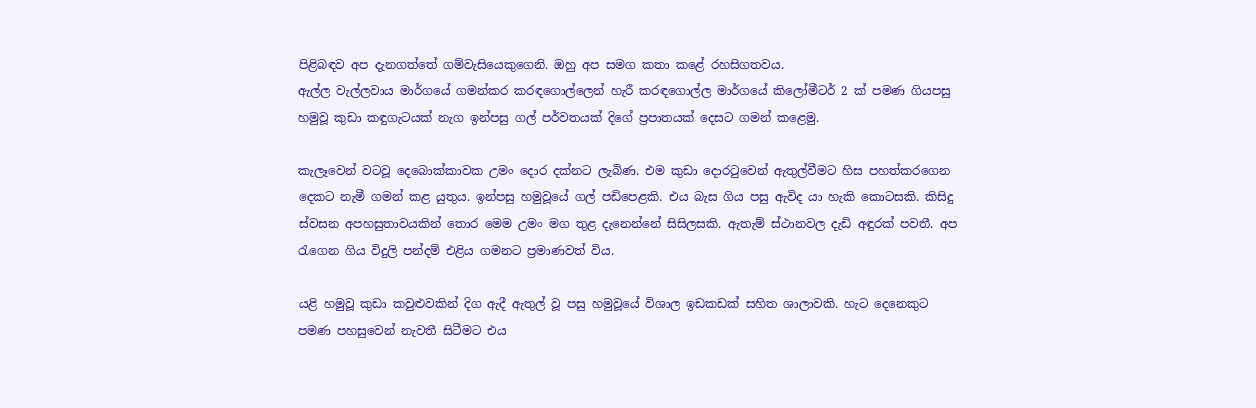පිළිබඳව අප දැනගත්තේ ගම්වැසියෙකුගෙනි. ඔහු අප සමග කතා කළේ රහසිගතවය.
ඇල්ල වැල්ලවාය මාර්ගයේ ගමන්කර කරඳගොල්ලෙන් හැරී කරඳගොල්ල මාර්ගයේ කිලෝමීටර් 2 ක් පමණ ගියපසු හමුවූ කුඩා කඳුගැටයක් නැග ඉන්පසු ගල් පර්වතයක් දිගේ ප්‍රපාතයක් දෙසට ගමන් කළෙමු.

කැලෑවෙන් වටවූ දෙබොක්කාවක උමං දොර දක්නට ලැබිණ. එම කුඩා දොරටුවෙන් ඇතුල්වීමට හිස පහත්කරගෙන දෙකට නැමී ගමන් කළ යුතුය. ඉන්පසු හමුවූයේ ගල් පඩිපෙළකි. එය බැස ගිය පසු ඇවිද යා හැකි කොටසකි. කිසිදු ස්වසන අපහසුතාවයකින් තොර මෙම උමං මග තුළ දැනෙන්නේ සිසිලසකි. ඇතැම් ස්ථානවල දැඩි අඳුරක් පවතී. අප රැගෙන ගිය විදුලි පන්දම් එළිය ගමනට ප්‍රමාණවත් විය.

යළි හමුවූ කුඩා කවුළුවකින් දිග ඇදී ඇතුල් වූ පසු හමුවූයේ විශාල ඉඩකඩක් සහිත ශාලාවකි. හැට දෙනෙකුට පමණ පහසුවෙන් නැවතී සිටීමට එය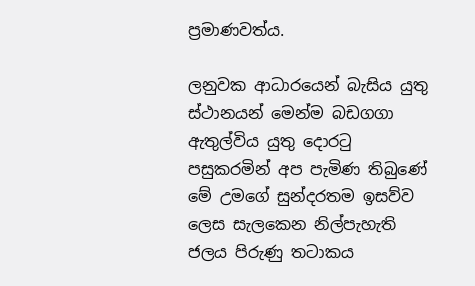ප්‍රමාණවත්ය.

ලනුවක ආධාරයෙන් බැසිය යුතු ස්ථානයන් මෙන්ම බඩගගා ඇතුල්විය යුතු දොරටු පසුකරමින් අප පැමිණ තිබුණේ මේ උමගේ සුන්දරතම ඉසව්ව ලෙස සැලකෙන නිල්පැහැති ජලය පිරුණු තටාකය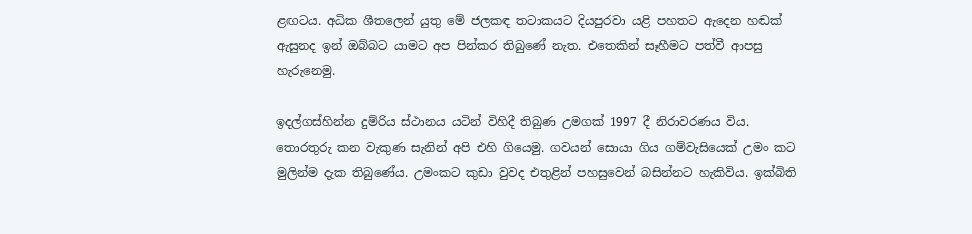ළඟටය. අධික ශීතලෙන් යුතු මේ ජලකඳ තටාකයට දියපුරවා යළි පහතට ඇදෙන හඬක් ඇසුනද ඉන් ඔබ්බට යාමට අප පින්කර තිබුණේ නැත. එතෙකින් සෑහීමට පත්වී ආපසු හැරුනෙමු.

ඉදල්ගස්හින්න දුම්රිය ස්ථානය යටින් විහිදී තිබුණ උමගක් 1997 දී නිරාවරණය විය. තොරතුරු කන වැකුණ සැනින් අපි එහි ගියෙමු. ගවයන් සොයා ගිය ගම්වැසියෙක් උමං කට මුලින්ම දැක තිබුණේය. උමංකට කුඩා වුවද එතුළින් පහසුවෙන් බසින්නට හැකිවිය. ඉක්බිති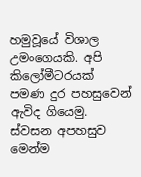හමුවූයේ විශාල උමංගෙයකි. අපි කිලෝමීටරයක් පමණ දුර පහසුවෙන් ඇවිද ගියෙමු. ස්වසන අපහසුව මෙන්ම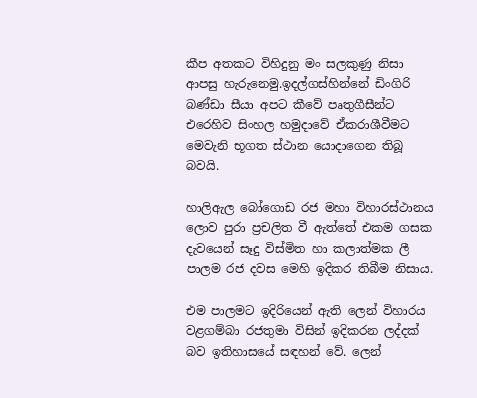කීප අතකට විහිදුනු මං සලකුණු නිසා ආපසු හැරුනෙමු.ඉදල්ගස්හින්නේ ඩිංගිරි බණ්ඩා සීයා අපට කීවේ පෘතුගීසීන්ට එරෙහිව සිංහල හමුදාවේ ඒකරාශීවීමට මෙවැනි භූගත ස්ථාන යොදාගෙන තිබූ බවයි.

හාලිඇල බෝගොඩ රජ මහා විහාරස්ථානය ලොව පුරා ප්‍රචලිත වී ඇත්තේ එකම ගසක දැවයෙන් සෑදු විස්මිත හා කලාත්මක ලී පාලම රජ දවස මෙහි ඉදිකර තිබීම නිසාය.

එම පාලමට ඉදිරියෙන් ඇති ලෙන් විහාරය වළගම්බා රජතුමා විසින් ඉදිකරන ලද්දක් බව ඉතිහාසයේ සඳහන් වේ. ලෙන්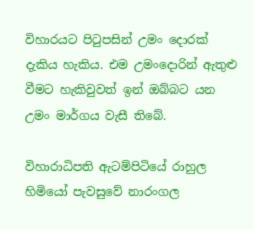විහාරයට පිටුපසින් උමං දොරක් දැකිය හැකිය. එම උමංදොරින් ඇතුළු වීමට හැකිවුවත් ඉන් ඔබ්බට යන උමං මාර්ගය වැසී තිබේ.

විහාරාධිපති ඇටම්පිටියේ රාහුල හිමියෝ පැවසුවේ නාරංගල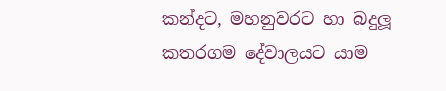කන්දට, මහනුවරට හා බදුලූ කතරගම දේවාලයට යාම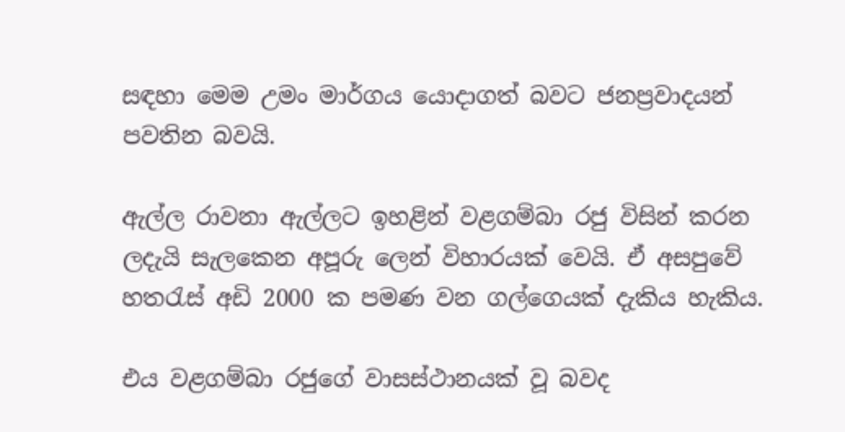සඳහා මෙම උමං මාර්ගය යොදාගත් බවට ජනප්‍රවාදයන් පවතින බවයි.

ඇල්ල රාවනා ඇල්ලට ඉහළින් වළගම්බා රජු විසින් කරන ලදැයි සැලකෙන අපූරු ලෙන් විහාරයක් වෙයි. ඒ අසපුවේ හතරැස් අඩි 2000 ක පමණ වන ගල්ගෙයක් දැකිය හැකිය.

එය වළගම්බා රජුගේ වාසස්ථානයක් වූ බවද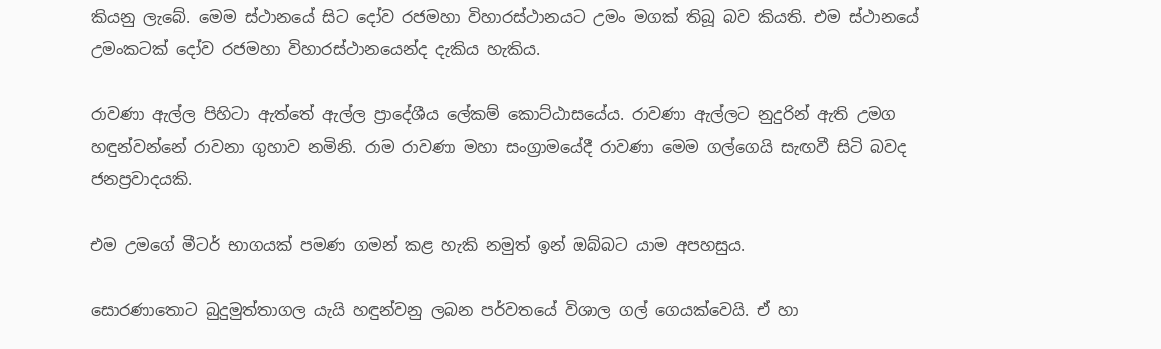කියනු ලැබේ. මෙම ස්ථානයේ සිට දෝව රජමහා විහාරස්ථානයට උමං මගක් තිබූ බව කියති. එම ස්ථානයේ උමංකටක් දෝව රජමහා විහාරස්ථානයෙන්ද දැකිය හැකිය.

රාවණා ඇල්ල පිහිටා ඇත්තේ ඇල්ල ප්‍රාදේශීය ලේකම් කොට්ඨාසයේය. රාවණා ඇල්ලට නුදුරින් ඇති උමග හඳුන්වන්නේ රාවනා ගුහාව නමිනි. රාම රාවණා මහා සංග්‍රාමයේදී රාවණා මෙම ගල්ගෙයි සැඟවී සිටි බවද ජනප්‍රවාදයකි.

එම උමගේ මීටර් භාගයක් පමණ ගමන් කළ හැකි නමුත් ඉන් ඔබ්බට යාම අපහසුය.

සොරණාතොට බුදුමුත්තාගල යැයි හඳුන්වනු ලබන පර්වතයේ විශාල ගල් ගෙයක්වෙයි. ඒ හා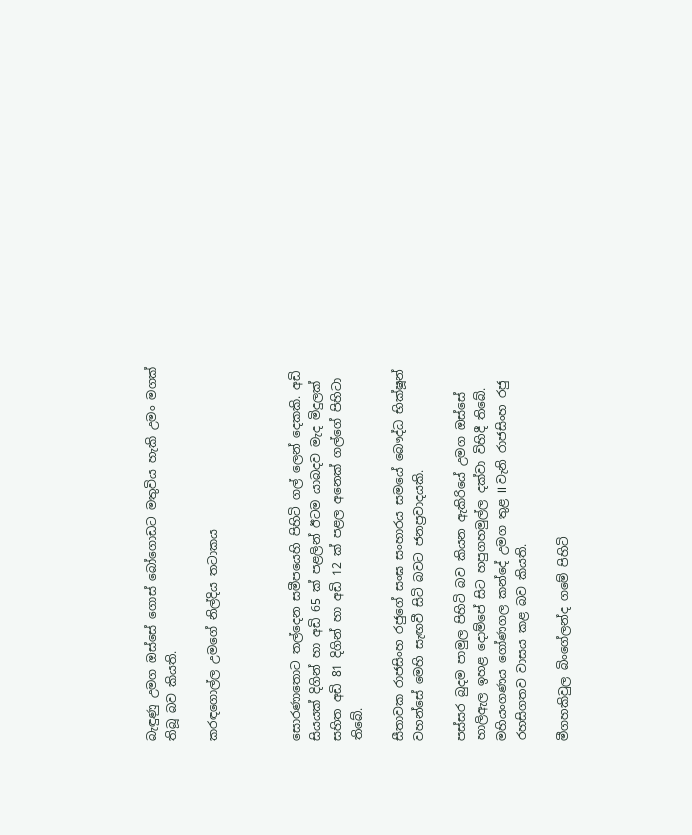බැඳුණු උමග ඔස්සේ ගොස් බෝගොඩට මතුවිය හැකි උමං මගක් තිබූ බව කියති.

කරඳගොල්ල උමගේ නිල්දිය තටාකය



සොරණාතොට තල්දෙන සමීපයෙහි පිහිටි ගල් ලෙන් දෙකකි. අඩි සියයක් දිගින් හා අඩි 65 ක් පළලින් ඊටම යාබදව මැද මිදුලක් සහිත අඩි 81 දිගින් හා අඩි 12 ක් පළල අනෙක් ගල්ගේ පිහිටා තිබේ.

සීතාවක රාජසිංහ රජුගේ සංඝ සංහාරය සමයේ බෞද්ධ භික්ෂූන් වහන්සේ මෙහි සැඟවී සිටි බවට ජනප්‍රවාදයකි.

පස්සර බුදම පාමුල පිහිටි බව කියන ඇකිරියේ උමග ඔස්සේ හාලිඇල ඉහළ දොම්පේ සිට හපුගහමුල්ල දක්වා විහිදී තිබේ.
මහියංගණය ගෝණගල කන්දේ උමග තුළ II වැනි රාජසිංහ රජු රහසිගතව වාසය කළ බව කියති.

මීගහකිවුල බිංගේලන්ද ගමේ පිහිටි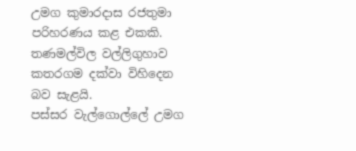උමග කුමාරදාස රජතුමා පරිහරණය කළ එකකි. තණමල්විල වල්ලිගුහාව කතරගම දක්වා විහිදෙන බව සැළයි.
පස්සර වැල්ගොල්ලේ උමග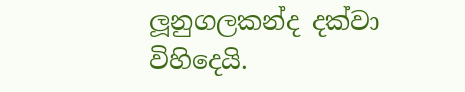ලූනුගලකන්ද දක්වා විහිදෙයි.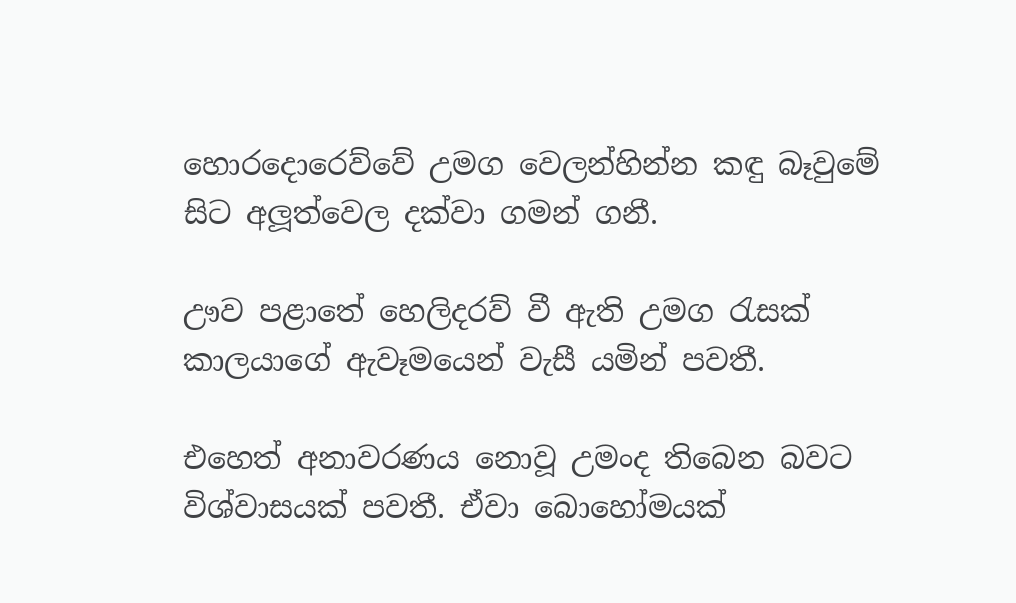හොරදොරෙව්වේ උමග වෙලන්හින්න කඳු බෑවුමේ සිට අලූත්වෙල දක්වා ගමන් ගනී.

ඌව පළාතේ හෙලිදරව් වී ඇති උමග රැසක් කාලයාගේ ඇවෑමයෙන් වැසී යමින් පවතී.

එහෙත් අනාවරණය නොවූ උමංද තිබෙන බවට විශ්වාසයක් පවතී. ඒවා බොහෝමයක්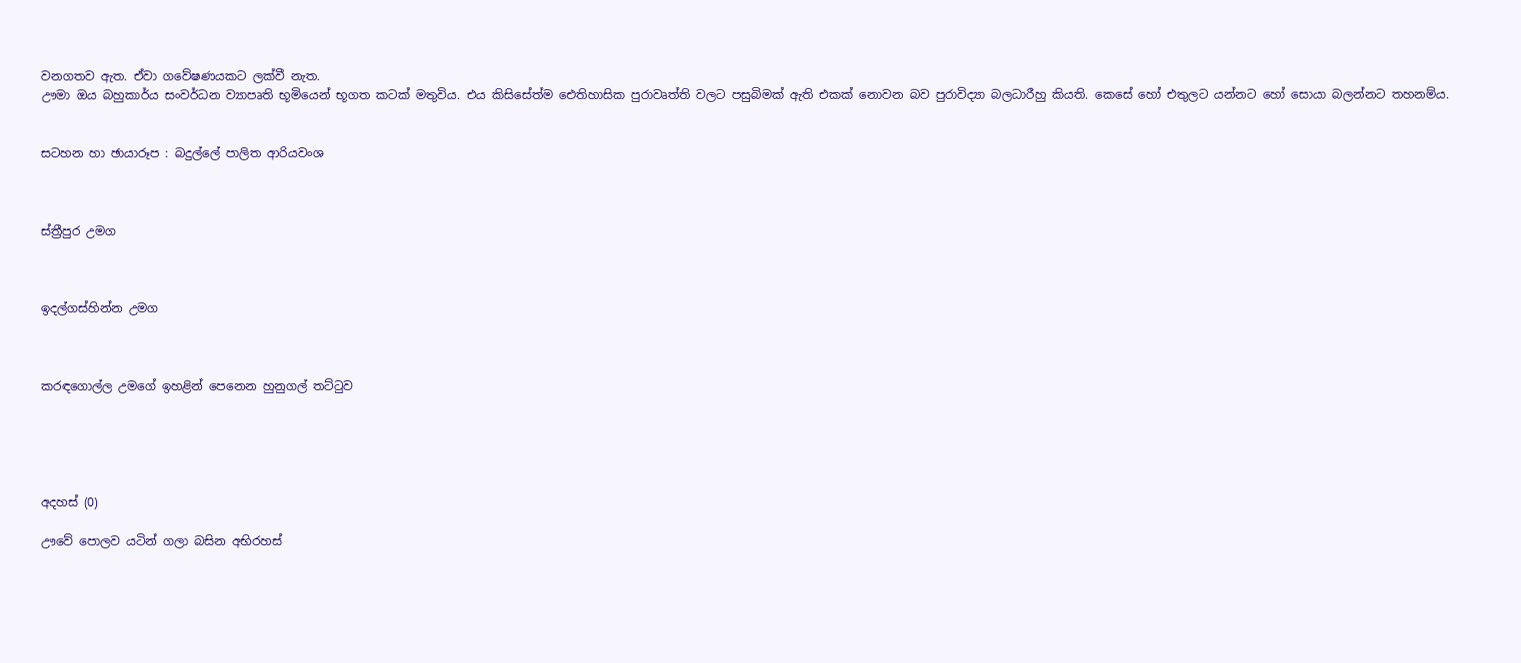වනගතව ඇත. ඒවා ගවේෂණයකට ලක්වී නැත.
ඌමා ඔය බහුකාර්ය සංවර්ධන ව්‍යාපෘති භූමියෙන් භූගත කටක් මතුවිය. එය කිසිසේත්ම ඓතිහාසික පුරාවෘත්ති වලට පසුබිමක් ඇති එකක් නොවන බව පුරාවිද්‍යා බලධාරීහු කියති. කෙසේ හෝ එතුලට යන්නට හෝ සොයා බලන්නට තහනම්ය.


සටහන හා ඡායාරූප : බදුල්ලේ පාලිත ආරියවංශ



ස්ත්‍රීපුර උමග



ඉදල්ගස්හින්න උමග



කරඳගොල්ල උමගේ ඉහළින් පෙනෙන හුනුගල් තට්ටුව





අදහස් (0)

ඌවේ පොලව යටින් ගලා බසින අභිරහස්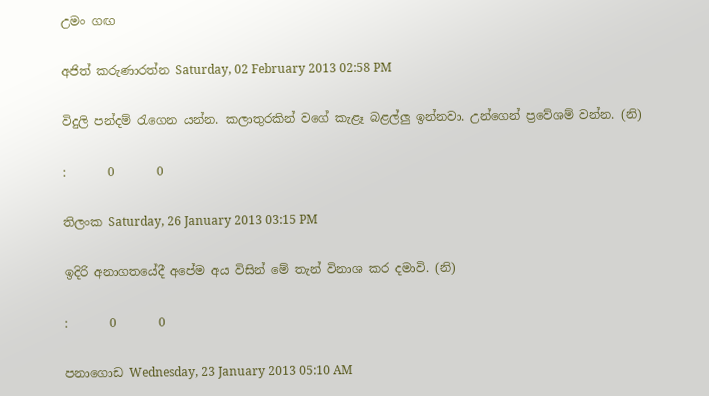උමං ගඟ

අජිත් කරුණාරත්න Saturday, 02 February 2013 02:58 PM

විදුලි පන්දම් රැගෙන යන්න. කලාතුරකින් වගේ කැළෑ බළල්ලු ඉන්නවා. උන්ගෙන් ප්‍රවේශම් ‍වන්න. (නි)

:       0       0

තිලංක Saturday, 26 January 2013 03:15 PM

ඉදිරි අනාගතයේදී අපේම අය විසින් මේ තැන් විනාශ කර දමාවි. (නි)

:       0       0

පනාගොඩ Wednesday, 23 January 2013 05:10 AM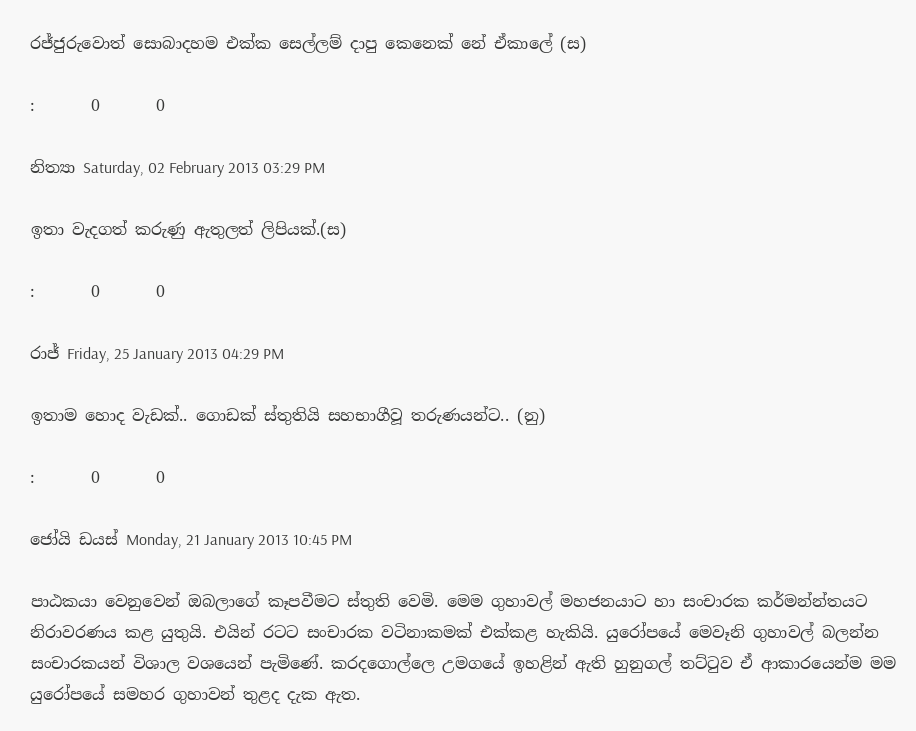රජ්ජුරුවොත් සොබාදහම එක්ක සෙල්ලම් දාපු කෙනෙක් නේ ඒකාලේ (ස)

:       0       0

නිත්‍යා Saturday, 02 February 2013 03:29 PM

ඉතා වැදගත් කරුණු ඇතුලත් ලිපියක්.(ස)

:       0       0

රාජ් Friday, 25 January 2013 04:29 PM

ඉතාම හොද වැඩක්.. ගොඩක් ස්තුතියි සහභාගීවූ තරුණයන්ට.. (නු)

:       0       0

ජෝයි ඩයස් Monday, 21 January 2013 10:45 PM

පාඨකයා වෙනුවෙන් ඔබලාගේ කෑපවීමට ස්තුති වෙමි. මෙම ගුහාවල් මහජනයාට හා සංචාරක කර්මන්න්තයට නිරාවරණය කළ යුතුයි. එයින් රටට සංචාරක වටිනාකමක් එක්කළ හැකියි. යුරෝපයේ මෙවෑනි ගුහාවල් බලන්න සංචාරකයන් විශාල වශයෙන් පැමිණේ. කරදගොල්ලෙ උමගයේ ඉහළින් ඇති හුනුගල් තට්ටුව ඒ ආකාරයෙන්ම මම යුරෝපයේ සමහර ගුහාවන් තුළද දැක ඇත.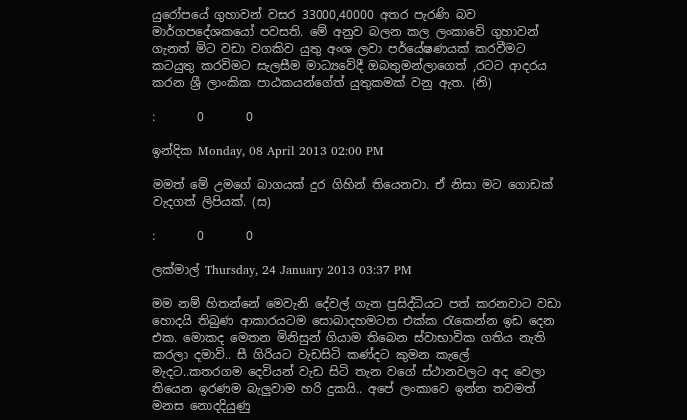යුරෝපයේ ගුහාවන් වසර 33000,40000 අතර පැරණි බව මාර්ගපදේශකයෝ පවසති. මේ අනුව බලන කල ලංකාවේ ගුහාවන් ගැනත් මිට වඩා වගකිව යුතු අංශ ලවා පර්යේෂණයක් කරවීමට කටයුතු කරවිමට සැලසීම මාධ්‍යවේදී ඔබතුමන්ලාගෙත් ,රටට ආදරය කරන ශ්‍රී ලාංකික පාඨකයන්ගේත් යුතුකමක් වනු ඇත. (නි)

:       0       0

ඉන්දික Monday, 08 April 2013 02:00 PM

මමත් මේ උමගේ බාගයක් දුර ගිහින් තියෙනවා. ඒ නිසා මට ගොඩක් වැදගත් ලිපියක්. (ස)

:       0       0

ලක්මාල් Thursday, 24 January 2013 03:37 PM

මම නම් හිතන්නේ මෙවැනි දේවල් ගැන ප්‍රසිද්ධියට පත් කරනවාට වඩා හොදයි තිබුණ ආකාරයටම සොබාදහමටත එක්ක රැකෙන්න ඉඩ දෙන එක. මොකද මෙතන මිනිසුන් ගියාම තිබෙන ස්වාභාවික ගතිය නැති කරලා දමාවි.. සී ගිරියට වැඩසිටි කණ්දට කුමන කැලේ මැදට..කතරගම දෙවියන් වැඩ සිටි තැන වගේ ස්ථානවලට අද වෙලා තියෙන ඉරණම බැලුවාම හරි දුකයි.. අපේ ලංකාවෙ ඉන්න තවමත් මනස නොදදියුණු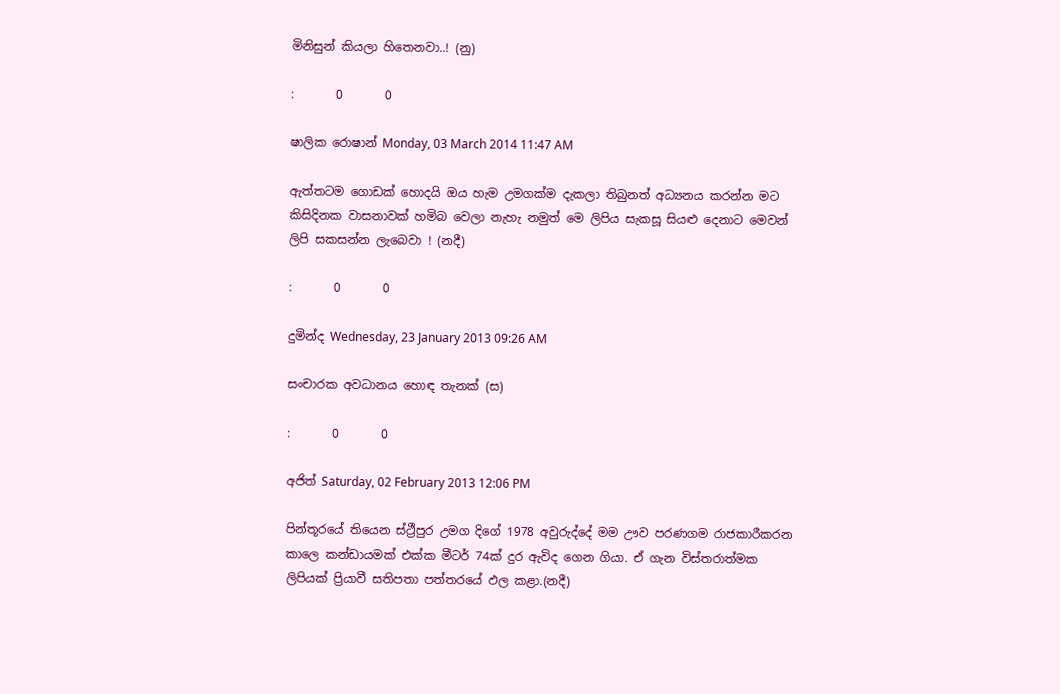මිනිසුන් කියලා හිතෙනවා..! (නු)

:       0       0

ෂාලික රොෂාන් Monday, 03 March 2014 11:47 AM

ඇත්තටම ගොඩක් හොදයි ඔය හැම උමගක්ම දැකලා තිබුනත් අධ්‍යනය කරන්න මට කිසිදිනක වාසනාවක් හමිබ වෙලා නැහැ නමුත් මෙ ලිපිය සැකසූ සියළු දෙනාට මෙවන් ලිපි සකසන්න ලැබෙවා ! (නදී)

:       0       0

දුමින්ද Wednesday, 23 January 2013 09:26 AM

සංචාරක අවධානය හොඳ තැනක් (ස)

:       0       0

අජිත් Saturday, 02 February 2013 12:06 PM

පින්තූරයේ තියෙන ස්ථ්‍රීපුර උමග දිගේ 1978 අවුරුද්දේ මම ඌව පරණගම රාජකාරීකරන කාලෙ කන්ඩායමක් එක්ක මීටර් 74ක් දුර ඇවිද ගෙන ගියා. ඒ ගැන විස්තරාත්මක ලිපියක් ප්‍රියාවී සතිපතා පත්තරයේ ඵල කළා.(නදී)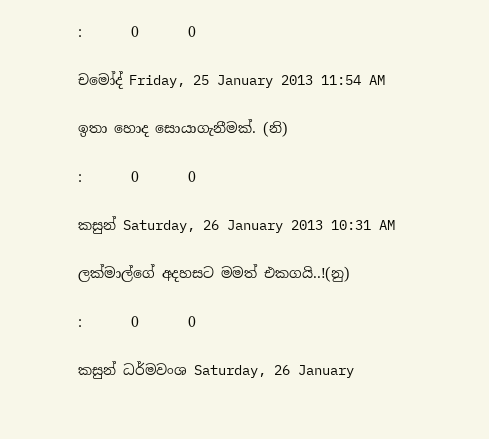:       0       0

චමෝද් Friday, 25 January 2013 11:54 AM

ඉතා හොද සොයාගැනීමක්. (නි)

:       0       0

කසුන් Saturday, 26 January 2013 10:31 AM

ලක්මාල්ගේ අදහසට මමත් එකගයි..!(නු)

:       0       0

කසුන් ධර්මවංශ Saturday, 26 January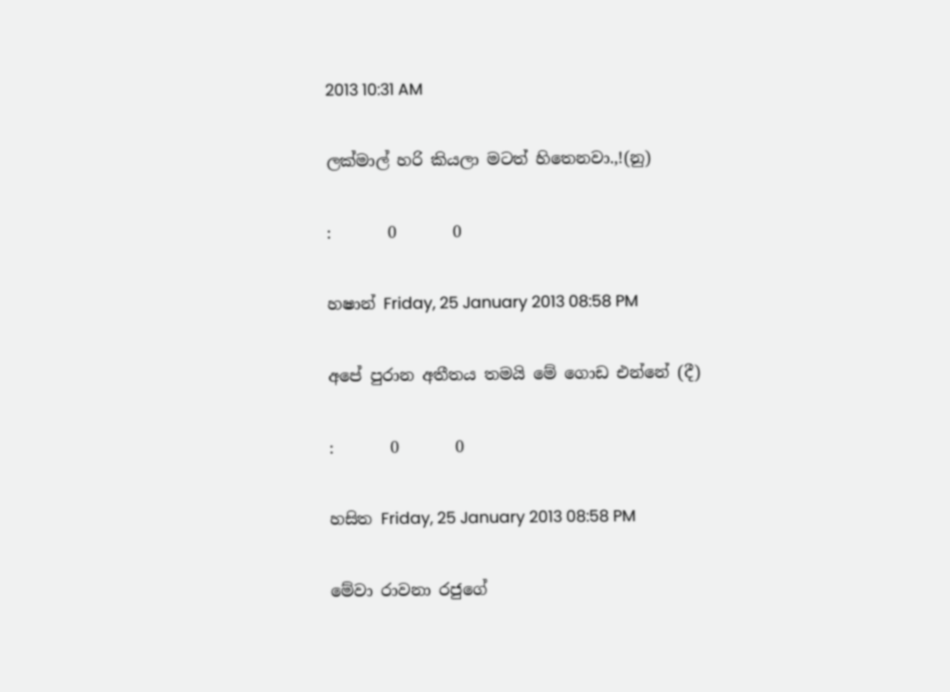2013 10:31 AM

ලක්මාල් හරි කියලා මටත් හිතෙනවා.,!(නු)

:       0       0

හෂාන් Friday, 25 January 2013 08:58 PM

අපේ පුරාන අතීතය තමයි මේ ගොඩ එන්නේ (දී)

:       0       0

හසිත Friday, 25 January 2013 08:58 PM

මේවා රාවනා රජුගේ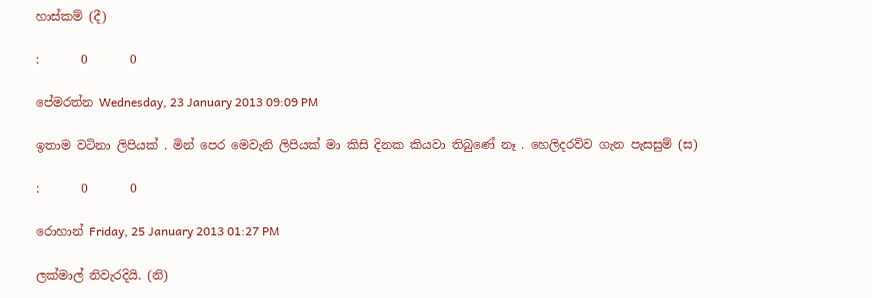හාස්කම් (දී)

:       0       0

පේමරත්න Wednesday, 23 January 2013 09:09 PM

ඉතාම වටිනා ලිපියක් . මින් පෙර මෙවැනි ලිපියක් මා කිසි දිනක කියවා තිබුණේ නෑ . හෙලිදරව්ව ගැන පැසසුම් (ස)

:       0       0

රොහාන් Friday, 25 January 2013 01:27 PM

ලක්මාල් නිවැරදියි. (නි)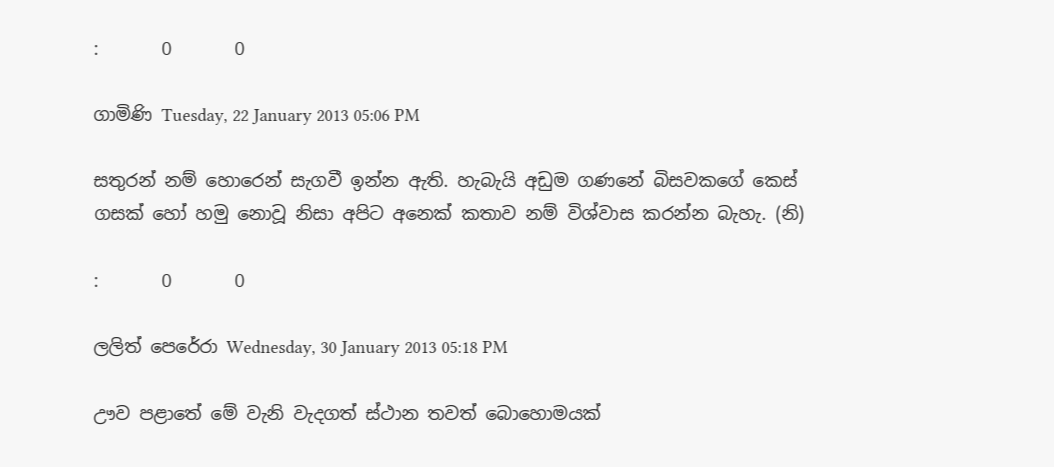:       0       0

ගාමිණි Tuesday, 22 January 2013 05:06 PM

සතුරන් නම් හොරෙන් සැගවී ඉන්න ඇති. හැබැයි අඩුම ගණනේ බිසවකගේ කෙස් ගසක් හෝ හමු නොවූ නිසා අපිට අනෙක් කතාව නම් විශ්වාස කරන්න බැහැ. (නි)

:       0       0

ලලිත් පෙරේරා Wednesday, 30 January 2013 05:18 PM

ඌව පළාතේ මේ වැනි වැදගත් ස්ථාන තවත් බොහොමයක්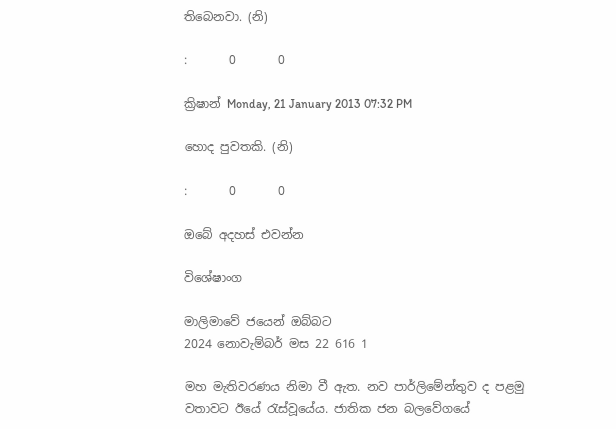තිබෙනවා. (නි)

:       0       0

ක්‍රිෂාන් Monday, 21 January 2013 07:32 PM

හොද පුවතකි. (නි)

:       0       0

ඔබේ අදහස් එවන්න

විශේෂාංග

මාලිමාවේ ජයෙන් ඔබ්බට
2024 නොවැම්බර් මස 22 616 1

මහ මැතිවරණය නිමා වී ඇත. නව පාර්ලිමේන්තුව ද පළමු වතාවට ඊයේ රැස්වූයේය. ජාතික ජන බලවේගයේ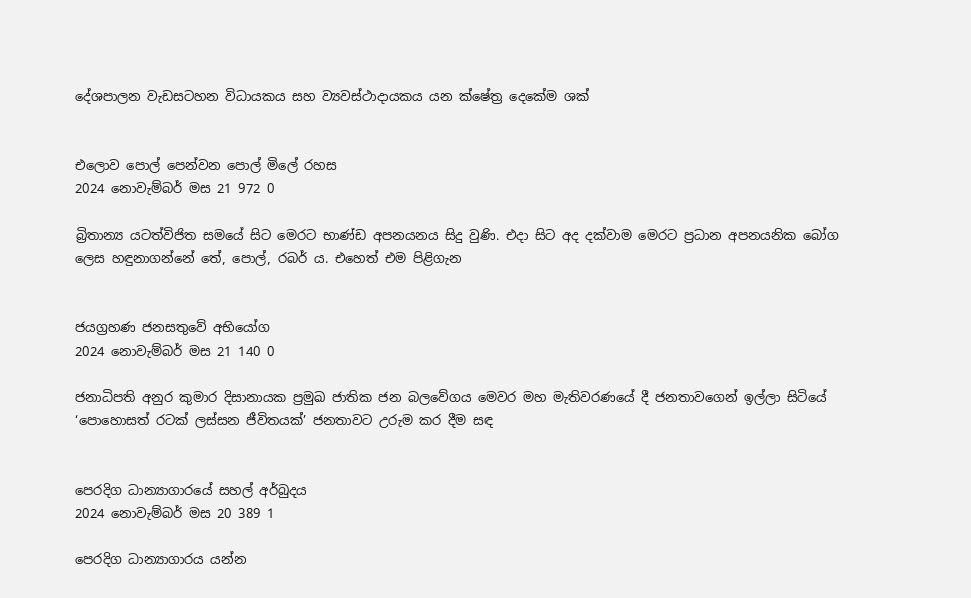දේශපාලන වැඩසටහන විධායකය සහ ව්‍යවස්ථාදායකය යන ක්ෂේත්‍ර දෙකේම ශක්


එලොව පොල් පෙන්වන පොල් මිලේ රහස
2024 නොවැම්බර් මස 21 972 0

බ්‍රිතාන්‍ය යටත්විජිත සමයේ සිට මෙරට භාණ්ඩ අපනයනය සිදු වුණි. එදා සිට අද දක්වාම මෙරට ප්‍රධාන අපනයනික බෝග ලෙස හඳුනාගන්නේ තේ, පොල්, රබර් ය. එහෙත් එම පිළිගැන


ජයග්‍රහණ ජනසතුවේ අභියෝග
2024 නොවැම්බර් මස 21 140 0

ජනාධිපති අනුර කුමාර දිසානායක ප්‍රමුඛ ජාතික ජන බලවේගය මෙවර මහ මැතිවරණයේ දී ජනතාවගෙන් ඉල්ලා සිටියේ ‘පොහොසත් රටක් ලස්සන ජීවිතයක්’ ජනතාවට උරුම කර දීම සඳ


පෙරදිග ධාන්‍යාගාරයේ සහල් අර්බුදය
2024 නොවැම්බර් මස 20 389 1

පෙරදිග ධාන්‍යාගාරය යන්න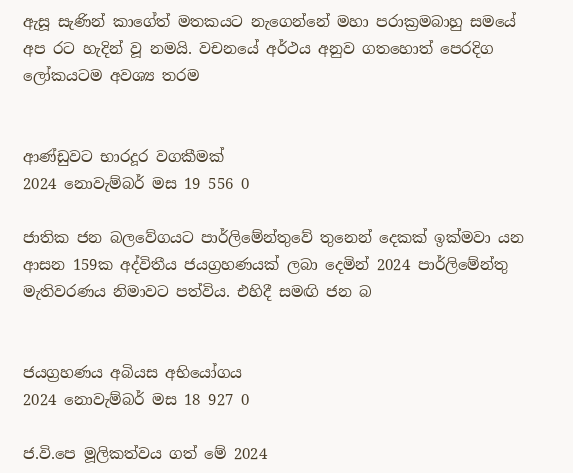ඇසූ සැණින් කාගේත් මතකයට නැගෙන්නේ මහා පරාක්‍රමබාහු සමයේ අප රට හැදින් වූ නමයි. වචනයේ අර්ථය අනුව ගතහොත් පෙරදිග ලෝකයටම අවශ්‍ය තරම


ආණ්ඩුවට භාරදූර වගකීමක්
2024 නොවැම්බර් මස 19 556 0

ජාතික ජන බලවේගයට පාර්ලිමේන්තුවේ තුනෙන් දෙකක් ඉක්මවා යන ආසන 159ක අද්විතීය ජයග්‍රහණයක් ලබා දෙමින් 2024 පාර්ලිමේන්තු මැතිවරණය නිමාවට පත්විය. එහිදී සමඟි ජන බ


ජයග්‍රහණය අබියස අභියෝගය
2024 නොවැම්බර් මස 18 927 0

ජ.වි.පෙ මූලිකත්වය ගත් මේ 2024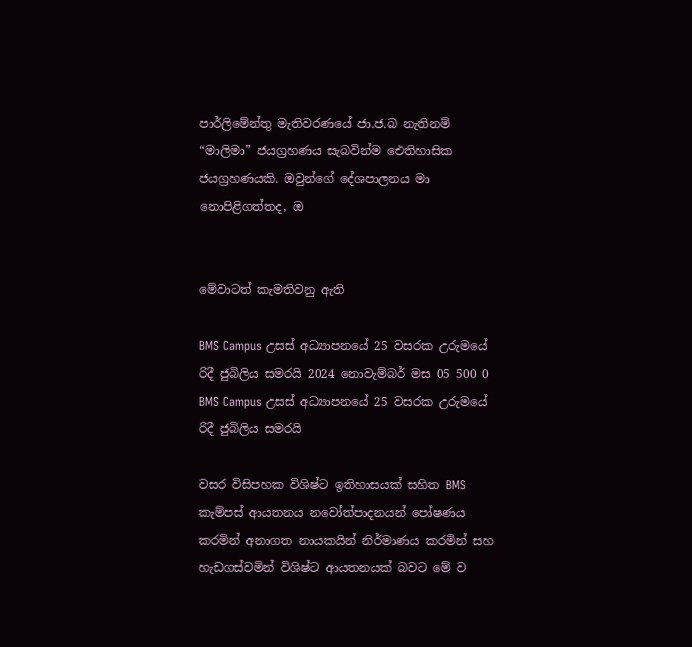පාර්ලිමේන්තු මැතිවරණයේ ජා.ජ.බ නැතිනම් “මාලිමා” ජයග්‍රහණය සැබවින්ම ඓතිහාසික ජයග්‍රහණයකි. ඔවුන්ගේ දේශපාලනය මා නොපිළිගත්තද, ඔ


මේවාටත් කැමතිවනු ඇති

BMS Campus උසස් අධ්‍යාපනයේ 25 වසරක උරුමයේ රිදී ජුබිලිය සමරයි 2024 නොවැම්බර් මස 05 500 0
BMS Campus උසස් අධ්‍යාපනයේ 25 වසරක උරුමයේ රිදී ජුබිලිය සමරයි

වසර විසිපහක විශිෂ්ට ඉතිහාසයක් සහිත BMS කැම්පස් ආයතනය නවෝත්පාදනයන් පෝෂණය කරමින් අනාගත නායකයින් නිර්මාණය කරමින් සහ හැඩගස්වමින් විශිෂ්ට ආයතනයක් බවට මේ ව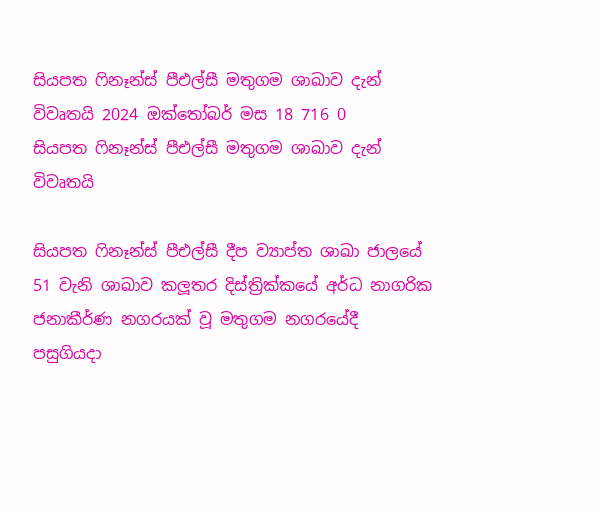සියපත ෆිනෑන්ස් පීඑල්සී මතුගම ශාඛාව දැන් විවෘතයි 2024 ඔක්තෝබර් මස 18 716 0
සියපත ෆිනෑන්ස් පීඑල්සී මතුගම ශාඛාව දැන් විවෘතයි

සියපත ෆිනෑන්ස් පීඑල්සී දීප ව්‍යාප්ත ශාඛා ජාලයේ 51 වැනි ශාඛාව කලූතර දිස්ත්‍රික්කයේ අර්ධ නාගරික ජනාකීර්ණ නගරයක් වූ මතුගම නගරයේදී පසුගියදා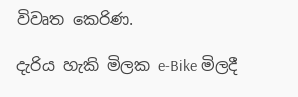විවෘත කෙරිණ.

දැරිය හැකි මිලක e-Bike මිලදී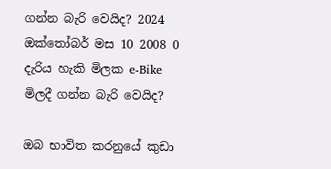ගන්න බැරි වෙයිද? 2024 ඔක්තෝබර් මස 10 2008 0
දැරිය හැකි මිලක e-Bike මිලදී ගන්න බැරි වෙයිද?

ඔබ භාවිත කරනුයේ කුඩා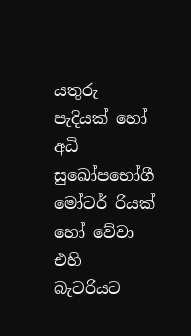යතුරු පැදියක් හෝ අධි සුඛෝපභෝගී මෝටර් රියක් හෝ වේවා එහි බැටරියට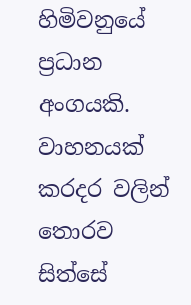හිමිවනුයේ ප්‍රධාන අංගයකි. වාහනයක් කරදර වලින් තොරව සිත්සේ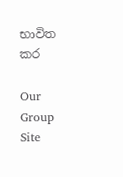භාවිත කර

Our Group Site